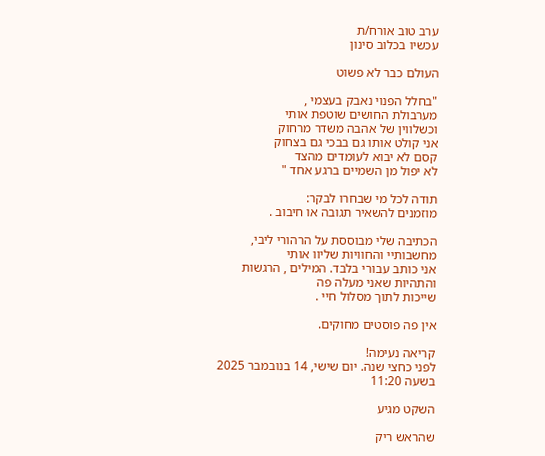ערב טוב אורח/ת
עכשיו בכלוב סינון

העולם כבר לא פשוט

"בחלל הפנוי נאבק בעצמי ,
מערבולת החושים שוטפת אותי
וכשלווין של אהבה משדר מרחוק
אני קולט אותו גם בבכי גם בצחוק
קסם לא יבוא לעומדים מהצד
לא יפול מן השמיים ברגע אחד "

תודה לכל מי שבחרו לבקר:
מוזמנים להשאיר תגובה או חיבוב .

הכתיבה שלי מבוססת על הרהורי ליבי, מחשבותיי והחוויות שליוו אותי
אני כותב עבורי בלבד. המילים , הרגשות והתהיות שאני מעלה פה
שייכות לתוך מסלול חיי .

אין פה פוסטים מחוקים.

קריאה נעימה!
לפני כחצי שנה. יום שישי, 14 בנובמבר 2025 בשעה 11:20

השקט מגיע

שהראש ריק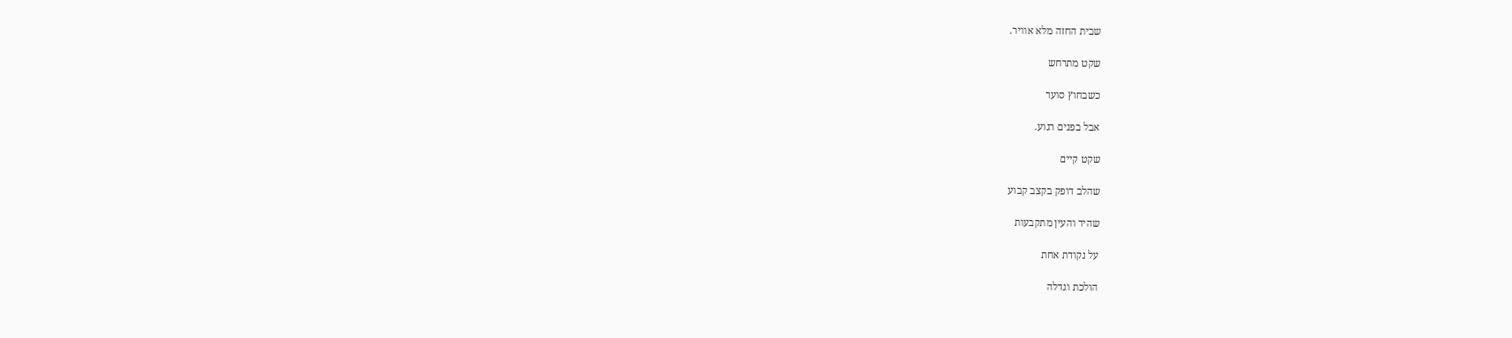שבית החזה מלא אוויר.

שקט מתרחש

כשבחוץ סוער

אבל בפנים רגוע.

שקט קיים

שהלב דופק בקצב קבוע

שהיד והעין מתקבעות

על נקודת אחת

הולכת וגדלה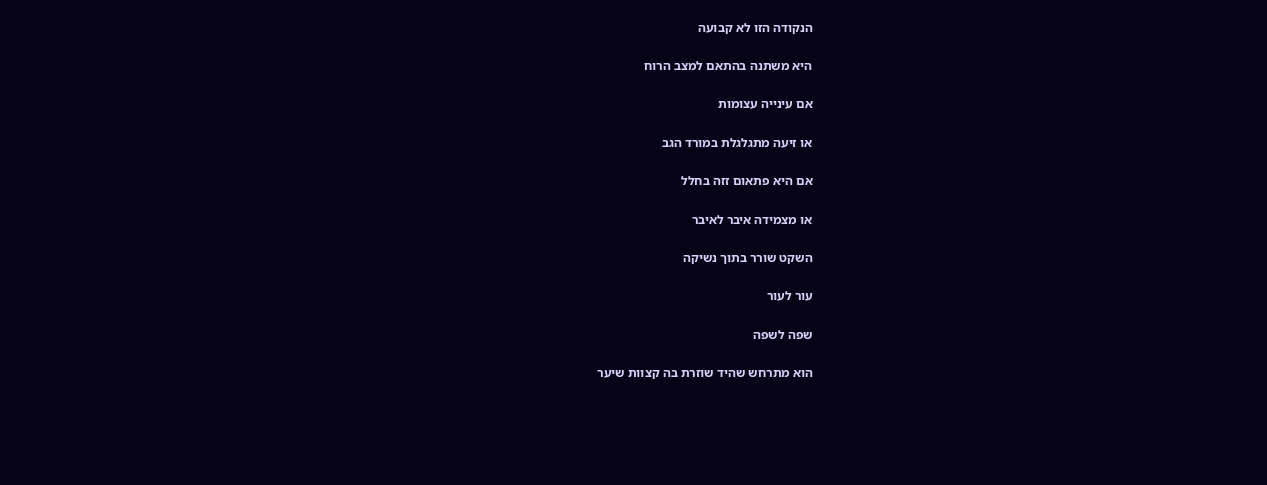הנקודה הזו לא קבועה

היא משתנה בהתאם למצב הרוח

אם עינייה עצומות

או זיעה מתגלגלת במורד הגב

אם היא פתאום זזה בחלל

או מצמידה איבר לאיבר

השקט שורר בתוך נשיקה

עור לעור

שפה לשפה

הוא מתרחש שהיד שוזרת בה קצוות שיער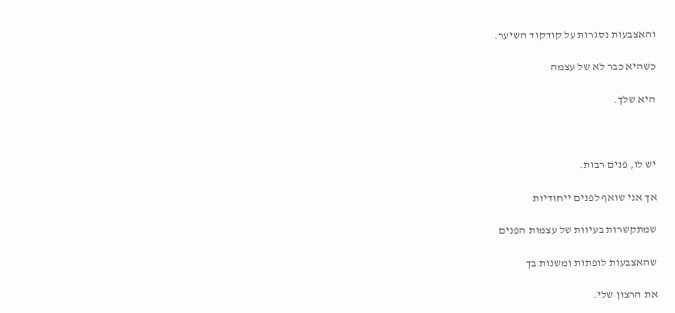והאצבעות נסגרות על קודקוד השיער.

כשהיא כבר לא של עצמה

היא שלך.



יש לו, פנים רבות.

אך אני שואף לפנים ייחודיות

שמתקשרות בעיוות של עצמות הפנים

שהאצבעות לופתות ומשנות בך

את הרצון שלי.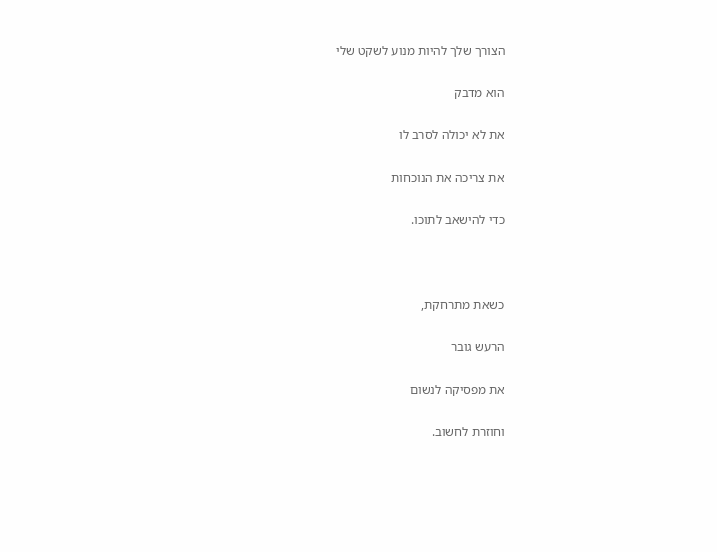הצורך שלך להיות מנוע לשקט שלי

הוא מדבק

את לא יכולה לסרב לו

את צריכה את הנוכחות

כדי להישאב לתוכו.



כשאת מתרחקת,

הרעש גובר

את מפסיקה לנשום

וחוזרת לחשוב.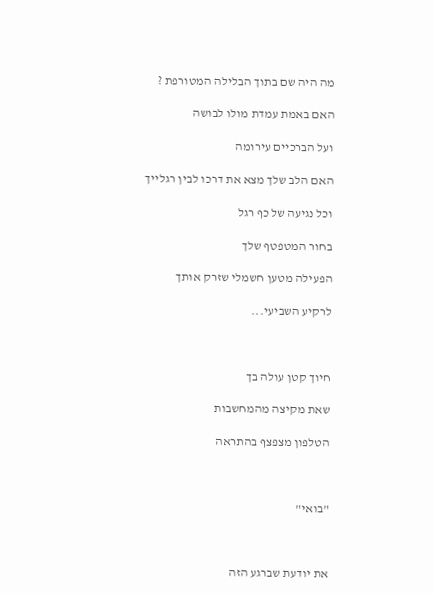מה היה שם בתוך הבלילה המטורפת ?

האם באמת עמדת מולו לבושה

ועל הברכיים עירומה

האם הלב שלך מצא את דרכו לבין רגלייך

וכל נגיעה של כף רגל

בחור המטפטף שלך

הפעילה מטען חשמלי שזרק אותך

לרקיע השביעי...



חיוך קטן עולה בך

שאת מקיצה מהמחשבות

הטלפון מצפצף בהתראה



"בואי"



את יודעת שברגע הזה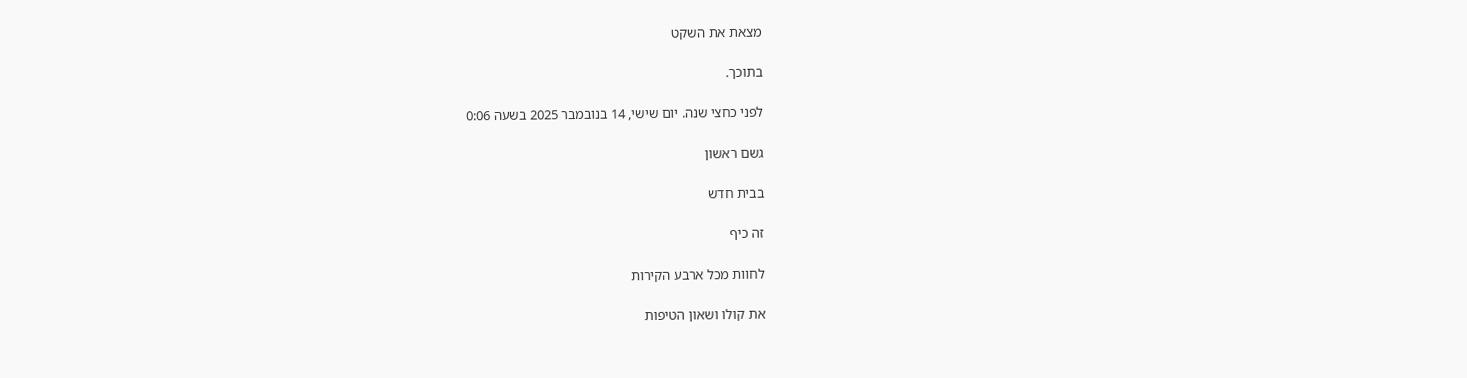מצאת את השקט

בתוכך.

לפני כחצי שנה. יום שישי, 14 בנובמבר 2025 בשעה 0:06

גשם ראשון

בבית חדש

זה כיף

לחוות מכל ארבע הקירות

את קולו ושאון הטיפות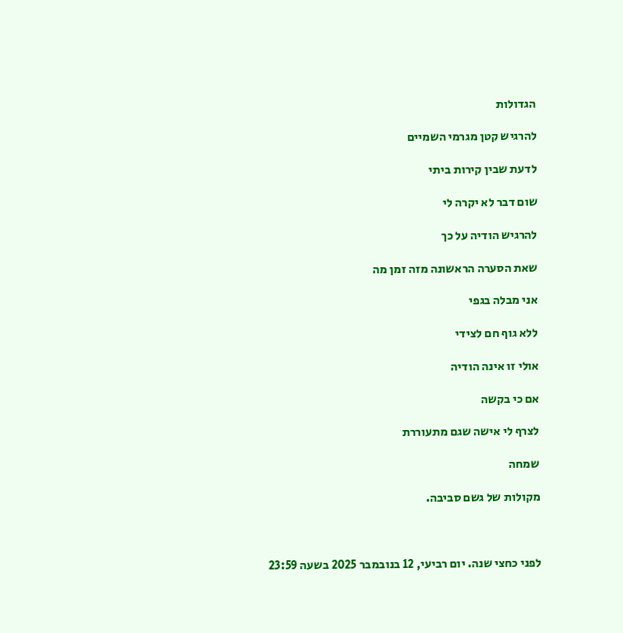הגדולות

להרגיש קטן מגרמי השמיים

לדעת שבין קירות ביתי

שום דבר לא יקרה לי

להרגיש הודיה על כך

שאת הסערה הראשונה מזה זמן מה

אני מבלה בגפי

ללא גוף חם לצידי

אולי זו אינה הודיה

אם כי בקשה

לצרף לי אישה שגם מתעוררת

שמחה

מקולות של גשם סביבה.



לפני כחצי שנה. יום רביעי, 12 בנובמבר 2025 בשעה 23:59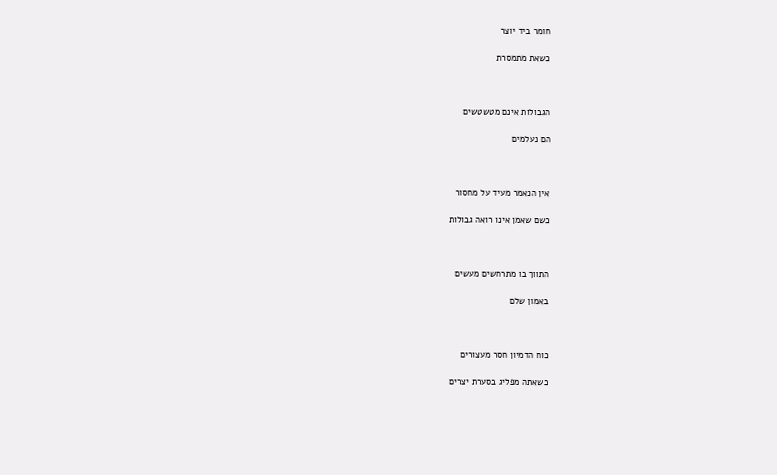חומר ביד יוצר

כשאת מתמסרת



הגבולות אינם מטשטשים

הם נעלמים



אין הנאמר מעיד על מחסור

כשם שאמן אינו רואה גבולות



התווך בו מתרחשים מעשים

באמון שלם



כוח הדמיון חסר מעצורים

כשאתה מפליג בסערת יצרים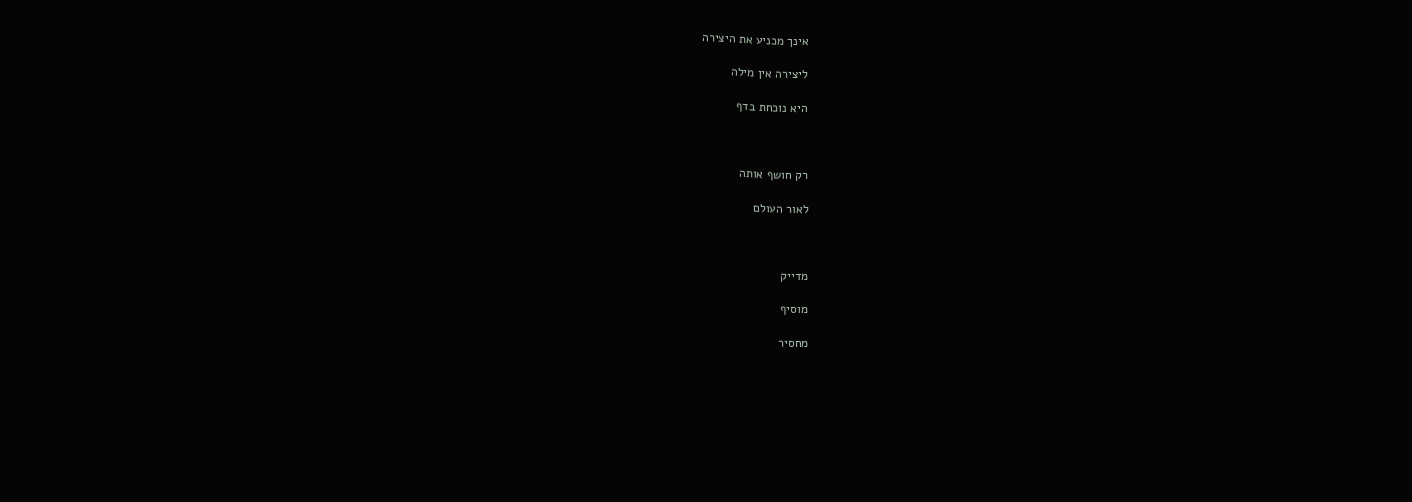אינך מכניע את היצירה

ליצירה אין מילה

היא נוכחת בדף



רק חושף אותה

לאור העולם



מדייק

מוסיף

מחסיר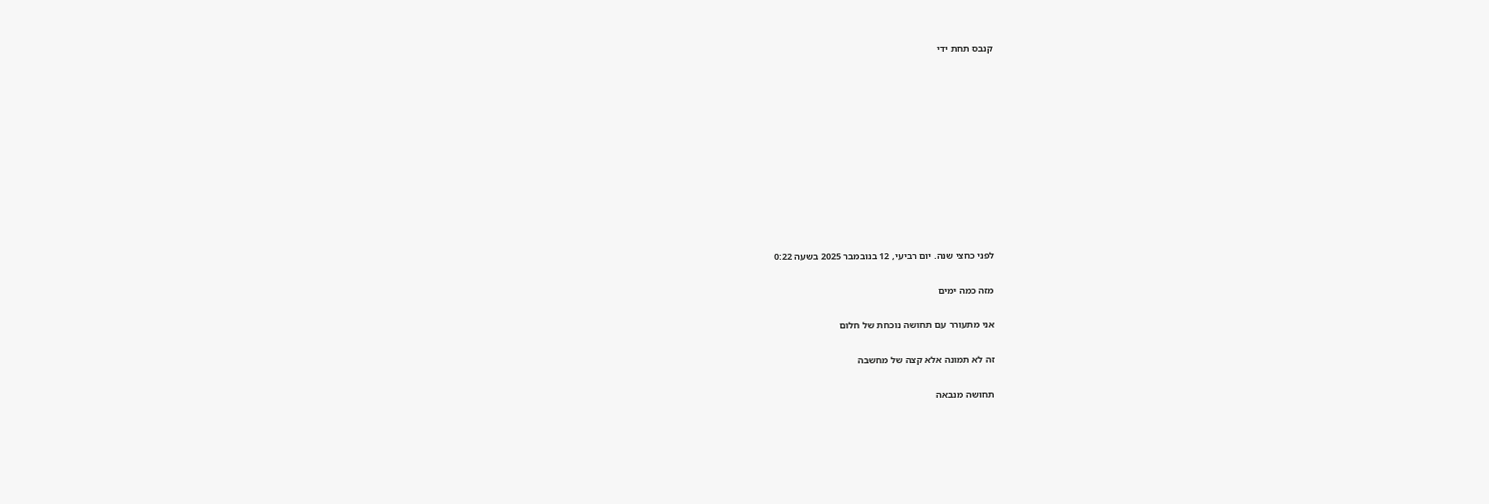קנבס תחת ידי











לפני כחצי שנה. יום רביעי, 12 בנובמבר 2025 בשעה 0:22

מזה כמה ימים

אני מתעורר עם תחושה נוכחת של חלום

זה לא תמונה אלא קצה של מחשבה

תחושה מנבאה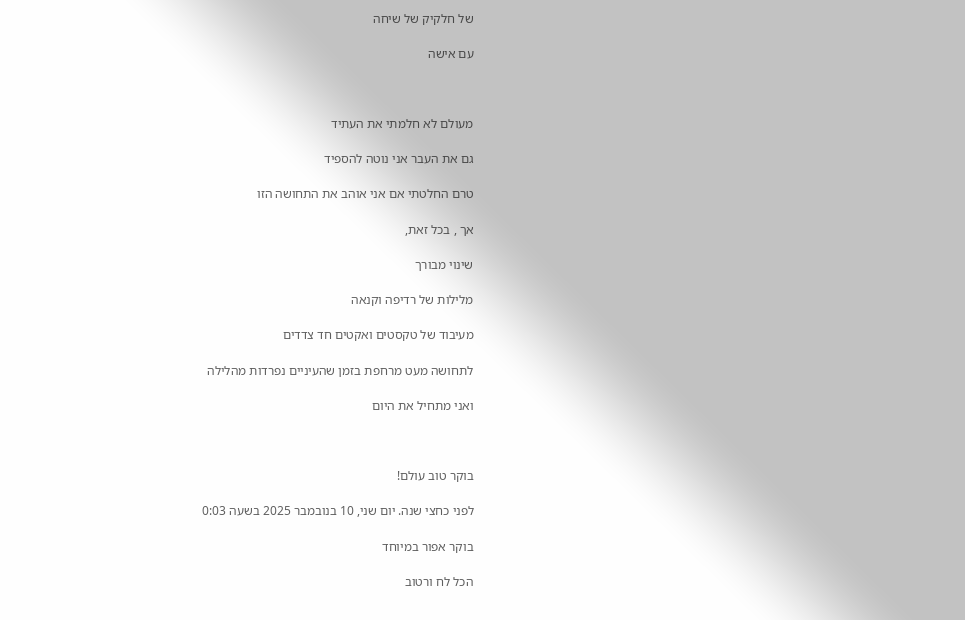של חלקיק של שיחה

עם אישה



מעולם לא חלמתי את העתיד

גם את העבר אני נוטה להספיד

טרם החלטתי אם אני אוהב את התחושה הזו

אך , בכל זאת,

שינוי מבורך

מלילות של רדיפה וקנאה

מעיבוד של טקסטים ואקטים חד צדדים

לתחושה מעט מרחפת בזמן שהעיניים נפרדות מהלילה

ואני מתחיל את היום



בוקר טוב עולם!

לפני כחצי שנה. יום שני, 10 בנובמבר 2025 בשעה 0:03

בוקר אפור במיוחד

הכל לח ורטוב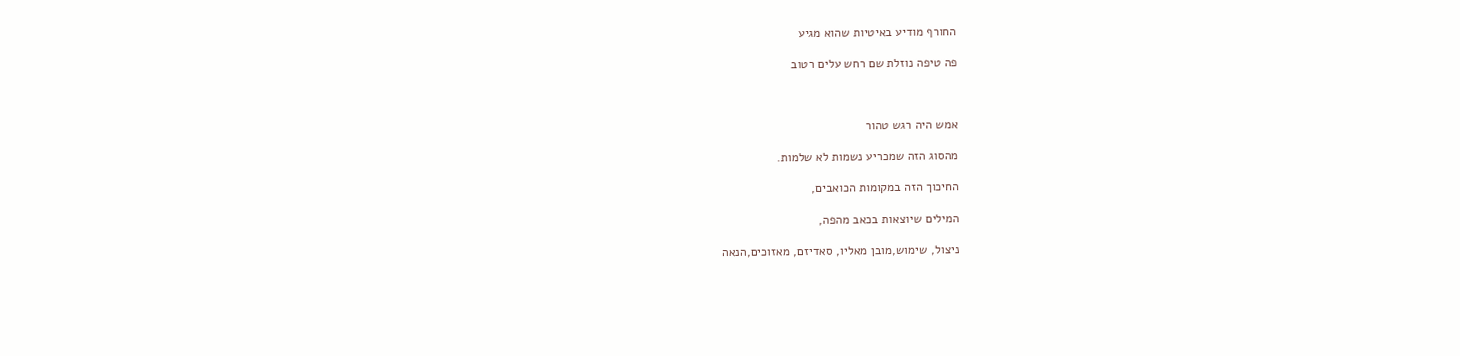החורף מודיע באיטיות שהוא מגיע

פה טיפה נוזלת שם רחש עלים רטוב



אמש היה רגש טהור

מהסוג הזה שמכריע נשמות לא שלמות.

החיכוך הזה במקומות הכואבים,

המילים שיוצאות בכאב מהפה,

ניצול, שימוש,מובן מאליו, סאדיזם, מאזוכים,הנאה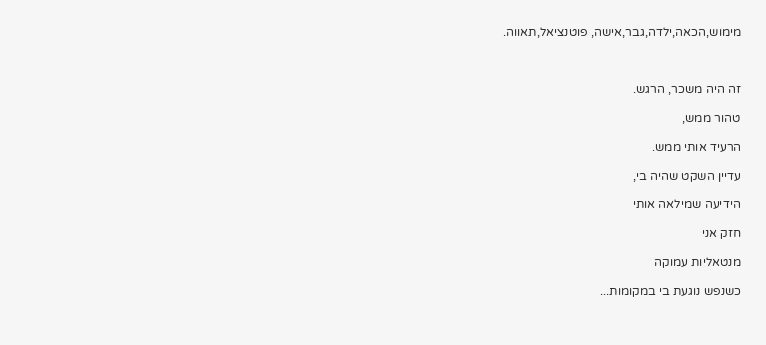מימוש,הכאה,ילדה,גבר,אישה, פוטנציאל,תאווה.



זה היה משכר, הרגש.

טהור ממש,

הרעיד אותי ממש.

עדיין השקט שהיה בי,

הידיעה שמילאה אותי

חזק אני

מנטאליות עמוקה

כשנפש נוגעת בי במקומות...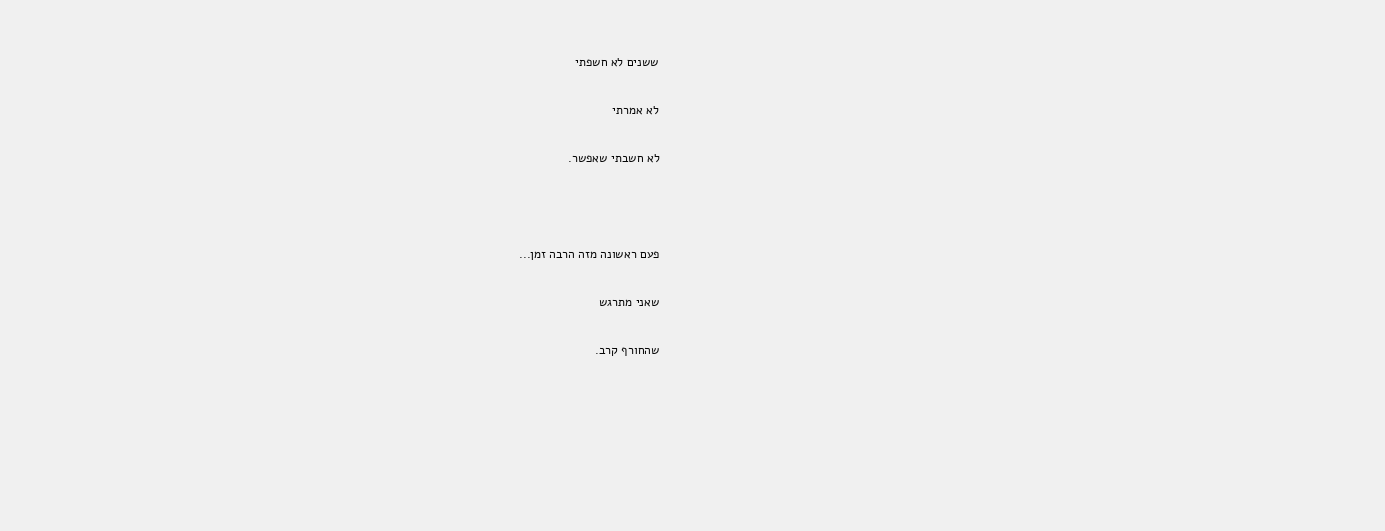ששנים לא חשפתי

לא אמרתי

לא חשבתי שאפשר.



פעם ראשונה מזה הרבה זמן...

שאני מתרגש

שהחורף קרב.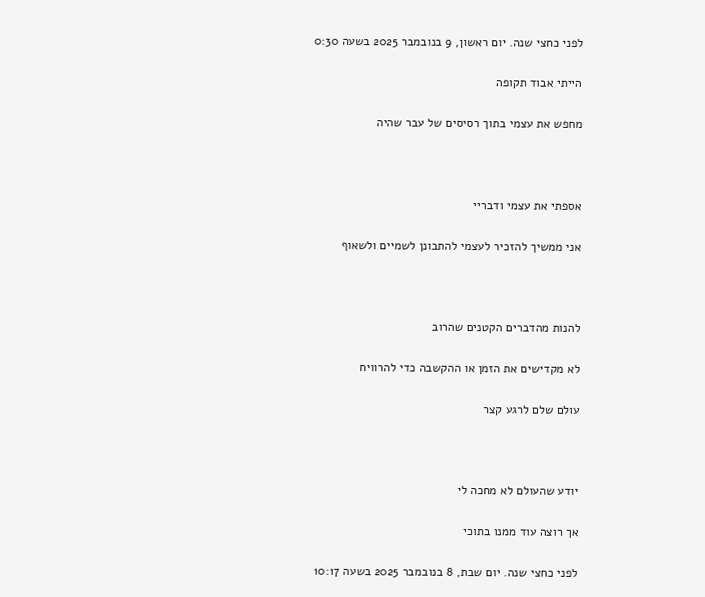לפני כחצי שנה. יום ראשון, 9 בנובמבר 2025 בשעה 0:30

הייתי אבוד תקופה

מחפש את עצמי בתוך רסיסים של עבר שהיה



אספתי את עצמי ודבריי

אני ממשיך להזכיר לעצמי להתבונן לשמיים ולשאוף



להנות מהדברים הקטנים שהרוב

לא מקדישים את הזמן או ההקשבה כדי להרוויח

עולם שלם לרגע קצר



יודע שהעולם לא מחכה לי

אך רוצה עוד ממנו בתוכי

לפני כחצי שנה. יום שבת, 8 בנובמבר 2025 בשעה 10:17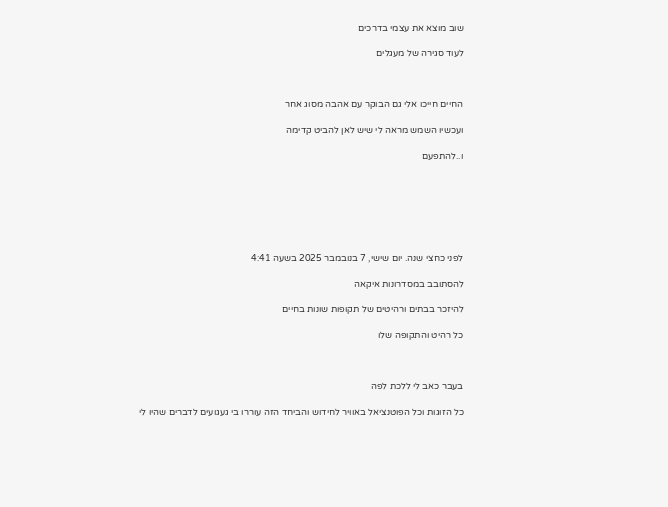שוב מוצא את עצמי בדרכים

לעוד סגירה של מעגלים



החיים חייכו אלי גם הבוקר עם אהבה מסוג אחר

ועכשיו השמש מראה לי שיש לאן להביט קדימה

ו..להתפעם







לפני כחצי שנה. יום שישי, 7 בנובמבר 2025 בשעה 4:41

להסתובב במסדרונות איקאה

להיזכר בבתים ורהיטים של תקופות שונות בחיים

כל רהיט והתקופה שלו



בעבר כאב לי ללכת לפה

כל הזוגות וכל הפוטנציאל באוויר לחידוש והביחד הזה עוררו בי געגועים לדברים שהיו לי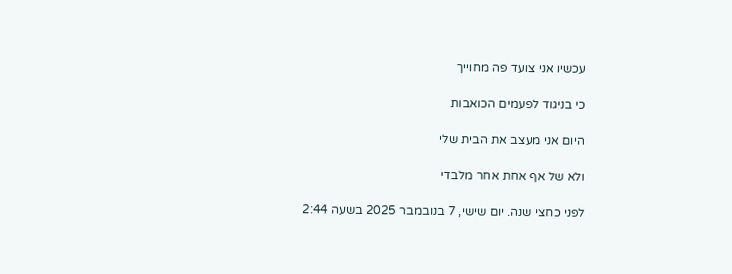עכשיו אני צועד פה מחוייך

כי בניגוד לפעמים הכואבות

היום אני מעצב את הבית שלי

ולא של אף אחת אחר מלבדי

לפני כחצי שנה. יום שישי, 7 בנובמבר 2025 בשעה 2:44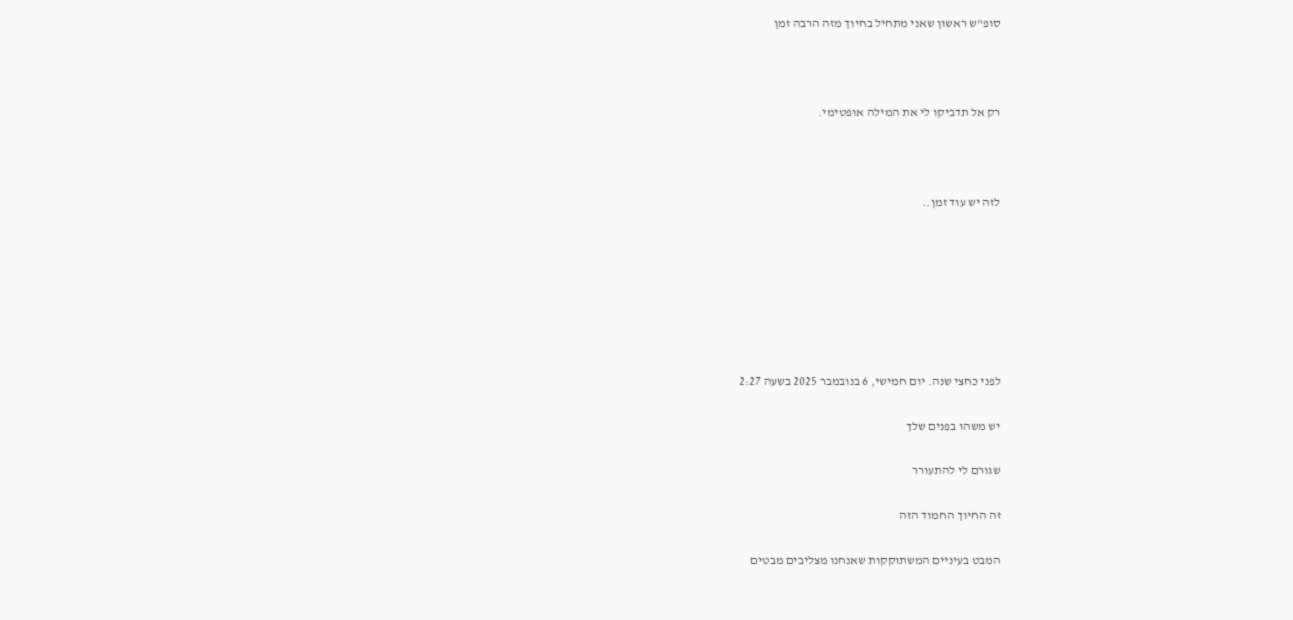סופ"ש ראשון שאני מתחיל בחיוך מזה הרבה זמן



רק אל תדביקו לי את המילה אופטימי.



לזה יש עוד זמן..







לפני כחצי שנה. יום חמישי, 6 בנובמבר 2025 בשעה 2:27

יש משהו בפנים שלך

שגורם לי להתעורר

זה החיוך החמוד הזה

המבט בעיניים המשתוקקות שאנחנו מצליבים מבטים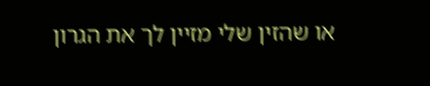או שהזין שלי מזיין לך את הגרון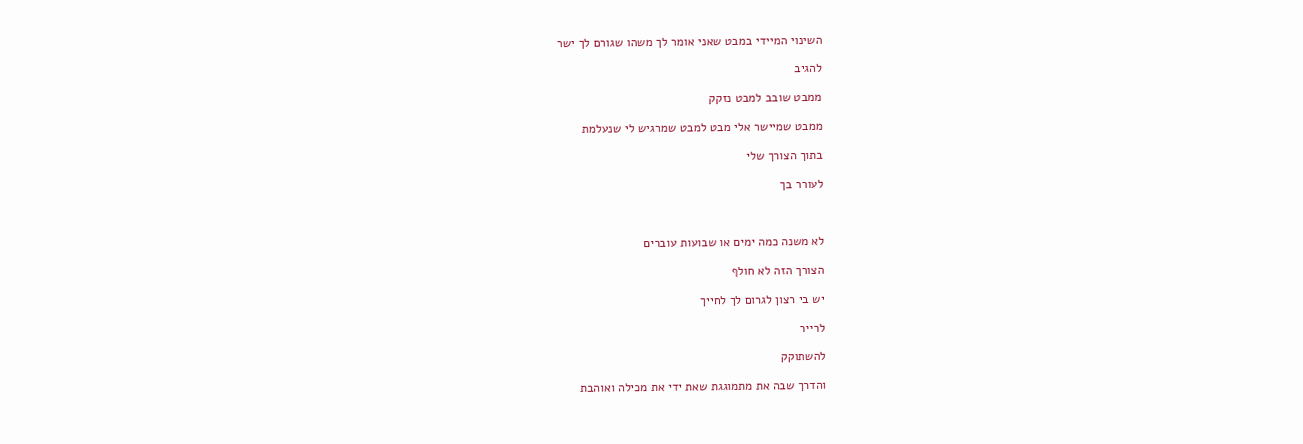השינוי המיידי במבט שאני אומר לך משהו שגורם לך ישר

להגיב

ממבט שובב למבט נזקק

ממבט שמיישר אלי מבט למבט שמרגיש לי שנעלמת

בתוך הצורך שלי

לעורר בך



לא משנה כמה ימים או שבועות עוברים

הצורך הזה לא חולף

יש בי רצון לגרום לך לחייך

לרייר

להשתוקק

והדרך שבה את מתמוגגת שאת ידי את מכילה ואוהבת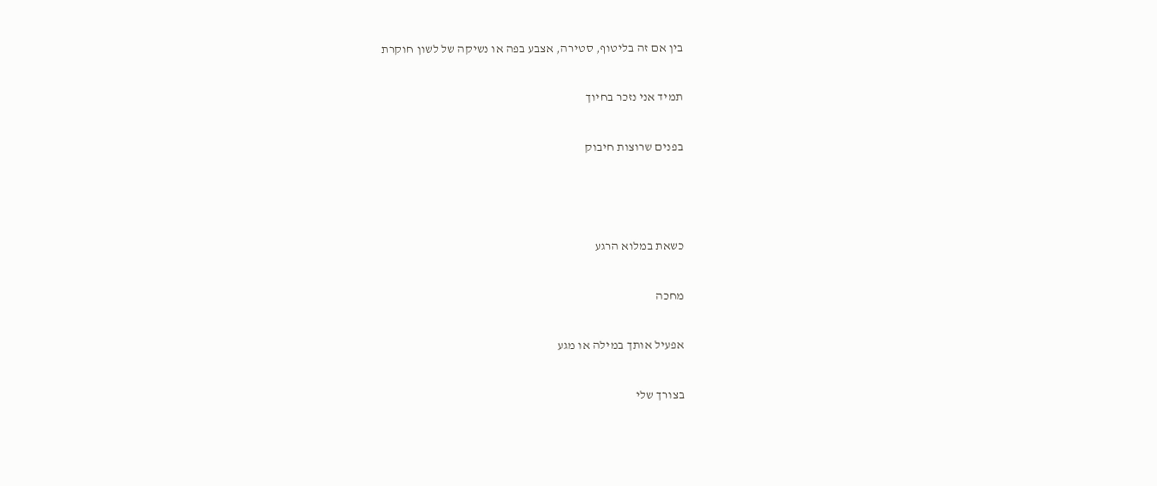בין אם זה בליטוף, סטירה, אצבע בפה או נשיקה של לשון חוקרת

תמיד אני נזכר בחיוך

בפנים שרוצות חיבוק



כשאת במלוא הרגע

מחכה

אפעיל אותך במילה או מגע

בצורך שלי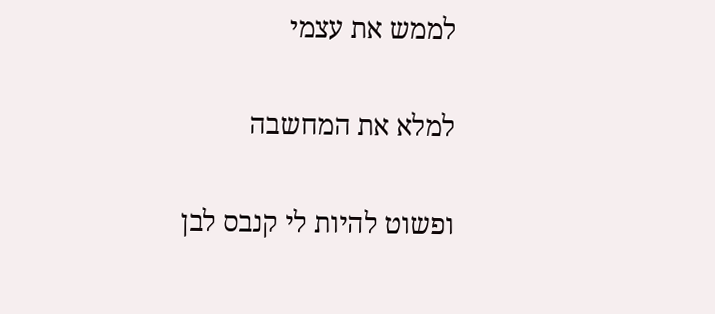לממש את עצמי

למלא את המחשבה

ופשוט להיות לי קנבס לבן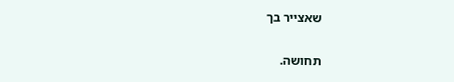שאצייר בך

תחושה.